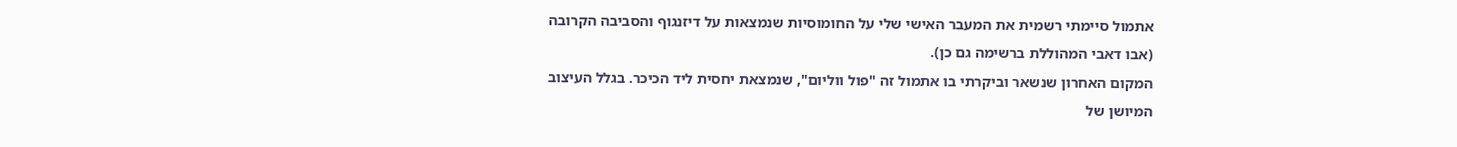אתמול סיימתי רשמית את המעבר האישי שלי על החומוסיות שנמצאות על דיזנגוף והסביבה הקרובה (אבו דאבי המהוללת ברשימה גם כן).
המקום האחרון שנשאר וביקרתי בו אתמול זה "פול ווליום", שנמצאת יחסית ליד הכיכר. בגלל העיצוב המיושן של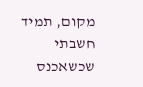מקום, תמיד חשבתי שכשאכנס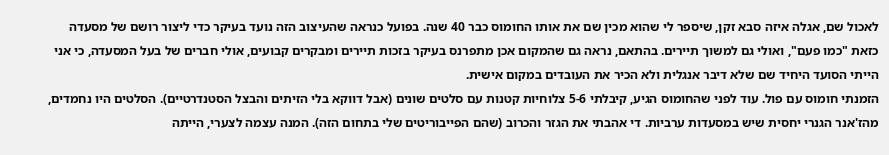לאכול שם, אגלה איזה סבא זקן, שיספר לי שהוא מכין שם את אותו החומוס כבר 40 שנה. בפועל כנראה שהעיצוב הזה נועד בעיקר כדי ליצור רושם של מסעדה כזאת "כמו פעם", ואולי גם למשוך תיירים. בהתאם, נראה גם שהמקום אכן מתפרנס בעיקר בזכות תיירים ומבקרים קבועים, אולי חברים של בעל המסעדה, כי אני הייתי הסועד היחיד שם שלא דיבר אנגלית ולא הכיר את העובדים במקום אישית.
הזמנתי חומוס עם פול. עוד לפני שהחומוס הגיע, קיבלתי 5-6 צלוחיות קטנות עם סלטים שונים (אבל דווקא בלי הזיתים והבצל הסטנדרטיים). הסלטים היו נחמדים, מהז'אנר הגנרי יחסית שיש במסעדות ערביות. די אהבתי את הגזר והכרוב (שהם הפייבוריטים שלי בתחום הזה). המנה עצמה לצערי, הייתה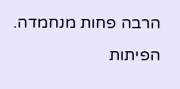הרבה פחות מנחמדה. הפיתות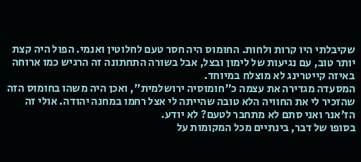שקיבלתי היו קרות ולחות. החומוס היה חסר טעם לחלוטין ואנמי. הפול היה קצת יותר טוב, עם נגיעות של לימון ובצל, אבל בשורה התחתונה זה הרגיש כמו ארוחה באיזה קייטרינג לא מוצלח במיוחד.
המסעדה מגדירה את עצמה כ"חומוסיה ירושלמית", ואכן היה משהו בחומוס הזה שהזכיר לי את החוויה הלא טובה שהייתה לי אצל רחמו במחנה יהודה. אולי זה הז'אנר ואני סתם לא מתחבר לטעם? לא יודע.
בסופו של דבר, בינתיים מכל המקומות על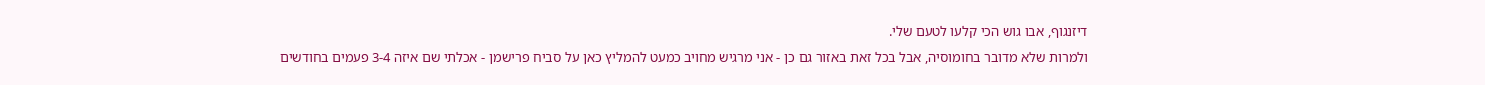דיזנגוף, אבו גוש הכי קלעו לטעם שלי.
ולמרות שלא מדובר בחומוסיה, אבל בכל זאת באזור גם כן - אני מרגיש מחויב כמעט להמליץ כאן על סביח פרישמן - אכלתי שם איזה 3-4 פעמים בחודשים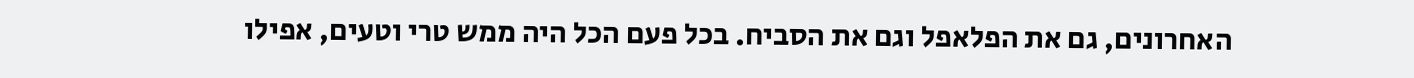האחרונים, גם את הפלאפל וגם את הסביח. בכל פעם הכל היה ממש טרי וטעים, אפילו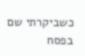כשביקרתי שם בפסח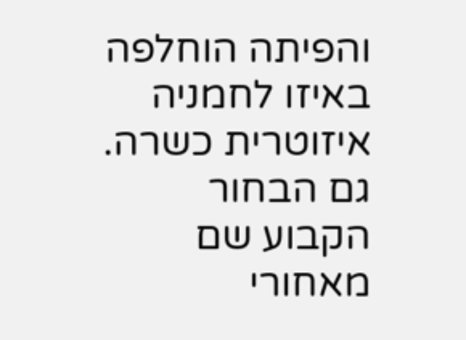והפיתה הוחלפה באיזו לחמניה איזוטרית כשרה. גם הבחור הקבוע שם מאחורי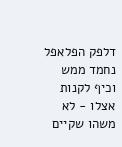דלפק הפלאפל נחמד ממש וכיף לקנות אצלו - לא משהו שקיים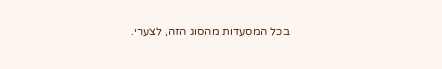בכל המסעדות מהסוג הזה, לצערי.